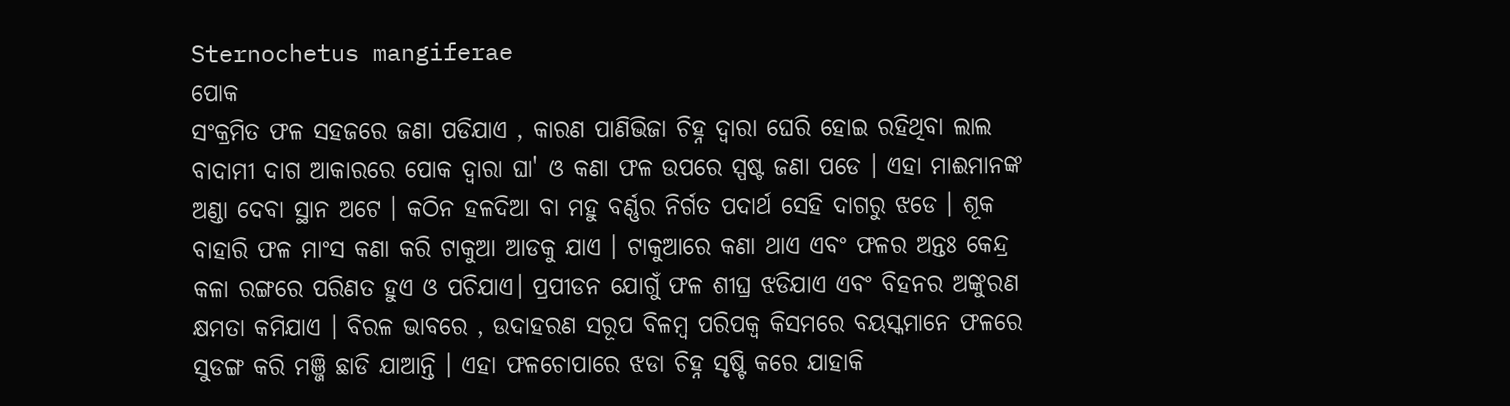Sternochetus mangiferae
ପୋକ
ସଂକ୍ରମିତ ଫଳ ସହଜରେ ଜଣା ପଡିଯାଏ , କାରଣ ପାଣିଭିଜା ଚିହ୍ନ ଦ୍ଵାରା ଘେରି ହୋଇ ରହିଥିବା ଲାଲ ବାଦାମୀ ଦାଗ ଆକାରରେ ପୋକ ଦ୍ଵାରା ଘା' ଓ କଣା ଫଳ ଉପରେ ସ୍ପଷ୍ଟ ଜଣା ପଡେ । ଏହା ମାଈମାନଙ୍କ ଅଣ୍ଡା ଦେବା ସ୍ଥାନ ଅଟେ । କଠିନ ହଳଦିଆ ବା ମହୁ ବର୍ଣ୍ଣର ନିର୍ଗତ ପଦାର୍ଥ ସେହି ଦାଗରୁ ଝଡେ । ଶୂକ ବାହାରି ଫଳ ମାଂସ କଣା କରି ଟାକୁଆ ଆଡକୁ ଯାଏ । ଟାକୁଆରେ କଣା ଥାଏ ଏବଂ ଫଳର ଅନ୍ତଃ କେନ୍ଦ୍ର କଳା ରଙ୍ଗରେ ପରିଣତ ହୁଏ ଓ ପଚିଯାଏ। ପ୍ରପୀଡନ ଯୋଗୁଁ ଫଳ ଶୀଘ୍ର ଝଡିଯାଏ ଏବଂ ବିହନର ଅଙ୍କୁରଣ କ୍ଷମତା କମିଯାଏ । ବିରଳ ଭାବରେ , ଉଦାହରଣ ସରୂପ ବିଳମ୍ବ ପରିପକ୍ଵ କିସମରେ ବୟସ୍କମାନେ ଫଳରେ ସୁଡଙ୍ଗ କରି ମଞ୍ଜି ଛାଡି ଯାଆନ୍ତି । ଏହା ଫଳଚୋପାରେ ଝଡା ଚିହ୍ନ ସୃଷ୍ଟି କରେ ଯାହାକି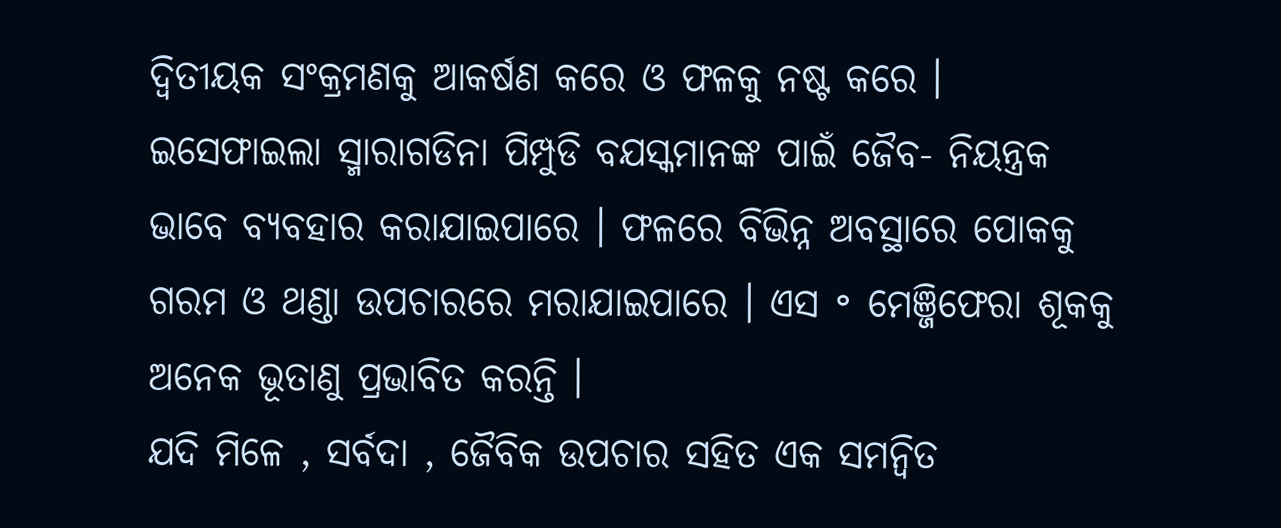ଦ୍ଵିତୀୟକ ସଂକ୍ରମଣକୁ ଆକର୍ଷଣ କରେ ଓ ଫଳକୁ ନଷ୍ଟ କରେ ।
ଇସେଫାଇଲା ସ୍ମାରାଗଡିନା ପିମ୍ପୁଡି ବଯସ୍କମାନଙ୍କ ପାଇଁ ଜୈବ- ନିୟନ୍ତ୍ରକ ଭାବେ ବ୍ୟବହାର କରାଯାଇପାରେ । ଫଳରେ ବିଭିନ୍ନ ଅବସ୍ଥାରେ ପୋକକୁ ଗରମ ଓ ଥଣ୍ଡା ଉପଚାରରେ ମରାଯାଇପାରେ । ଏସ ॰ ମେଞ୍ଜିଫେରା ଶୂକକୁ ଅନେକ ଭୂତାଣୁ ପ୍ରଭାବିତ କରନ୍ତି ।
ଯଦି ମିଳେ , ସର୍ବଦା , ଜୈବିକ ଉପଚାର ସହିତ ଏକ ସମନ୍ଵିତ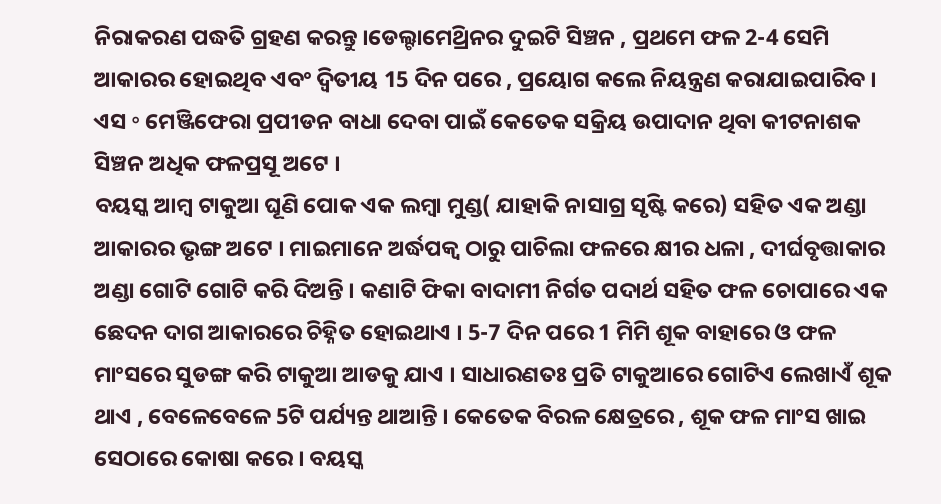ନିରାକରଣ ପଦ୍ଧତି ଗ୍ରହଣ କରନ୍ତୁ ।ଡେଲ୍ଟାମେଥ୍ରିନର ଦୁଇଟି ସିଞ୍ଚନ , ପ୍ରଥମେ ଫଳ 2-4 ସେମି ଆକାରର ହୋଇଥିବ ଏବଂ ଦ୍ଵିତୀୟ 15 ଦିନ ପରେ , ପ୍ରୟୋଗ କଲେ ନିୟନ୍ତ୍ରଣ କରାଯାଇପାରିବ । ଏସ ॰ ମେଞ୍ଜିଫେରା ପ୍ରପୀଡନ ବାଧା ଦେବା ପାଇଁ କେତେକ ସକ୍ରିୟ ଉପାଦାନ ଥିବା କୀଟନାଶକ ସିଞ୍ଚନ ଅଧିକ ଫଳପ୍ରସୂ ଅଟେ ।
ବୟସ୍କ ଆମ୍ବ ଟାକୁଆ ଘୂଣି ପୋକ ଏକ ଲମ୍ବା ମୁଣ୍ଡ( ଯାହାକି ନାସାଗ୍ର ସୃଷ୍ଟି କରେ) ସହିତ ଏକ ଅଣ୍ଡା ଆକାରର ଭୃଙ୍ଗ ଅଟେ । ମାଇମାନେ ଅର୍ଦ୍ଧପକ୍ଵ ଠାରୁ ପାଚିଲା ଫଳରେ କ୍ଷୀର ଧଳା , ଦୀର୍ଘବୃତ୍ତାକାର ଅଣ୍ଡା ଗୋଟି ଗୋଟି କରି ଦିଅନ୍ତି । କଣାଟି ଫିକା ବାଦାମୀ ନିର୍ଗତ ପଦାର୍ଥ ସହିତ ଫଳ ଚୋପାରେ ଏକ ଛେଦନ ଦାଗ ଆକାରରେ ଚିହ୍ନିତ ହୋଇଥାଏ । 5-7 ଦିନ ପରେ 1 ମିମି ଶୂକ ବାହାରେ ଓ ଫଳ ମାଂସରେ ସୁଡଙ୍ଗ କରି ଟାକୁଆ ଆଡକୁ ଯାଏ । ସାଧାରଣତଃ ପ୍ରତି ଟାକୁଆରେ ଗୋଟିଏ ଲେଖାଏଁ ଶୂକ ଥାଏ , ବେଳେବେଳେ 5ଟି ପର୍ଯ୍ୟନ୍ତ ଥାଆନ୍ତି । କେତେକ ବିରଳ କ୍ଷେତ୍ରରେ , ଶୂକ ଫଳ ମାଂସ ଖାଇ ସେଠାରେ କୋଷା କରେ । ବୟସ୍କ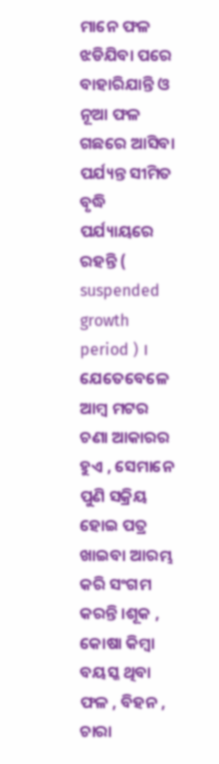ମାନେ ଫଳ ଝଡିଯିବା ପରେ ବାହାରିଯାନ୍ତି ଓ ନୂଆ ଫଳ ଗଛରେ ଆସିବା ପର୍ଯ୍ୟନ୍ତ ସୀମିତ ବୃଦ୍ଧି ପର୍ଯ୍ୟାୟରେ ରହନ୍ତି ( suspended growth period ) । ଯେତେବେଳେ ଆମ୍ବ ମଟର ଚଣା ଆକାରର ହୁଏ , ସେମାନେ ପୁଣି ସକ୍ରିୟ ହୋଇ ପତ୍ର ଖାଇବା ଆରମ୍ଭ କରି ସଂଗମ କରନ୍ତି ।ଶୂକ , କୋଷା କିମ୍ବା ବୟସ୍କ ଥିବା ଫଳ , ବିହନ , ଚାରା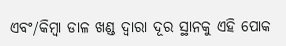ଏବଂ/କିମ୍ବା ଡାଳ ଖଣ୍ଡ ଦ୍ଵାରା ଦୂର ସ୍ଥାନକୁ ଏହି ପୋକ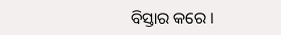ବିସ୍ତାର କରେ ।